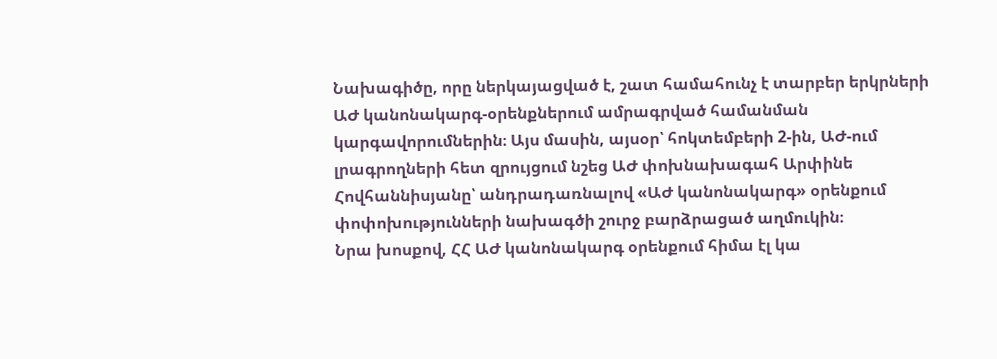Նախագիծը, որը ներկայացված է, շատ համահունչ է տարբեր երկրների ԱԺ կանոնակարգ-օրենքներում ամրագրված համանման կարգավորումներին։ Այս մասին, այսօր՝ հոկտեմբերի 2-ին, ԱԺ-ում լրագրողների հետ զրույցում նշեց ԱԺ փոխնախագահ Արփինե Հովհաննիսյանը՝ անդրադառնալով «ԱԺ կանոնակարգ» օրենքում փոփոխությունների նախագծի շուրջ բարձրացած աղմուկին։
Նրա խոսքով, ՀՀ ԱԺ կանոնակարգ օրենքում հիմա էլ կա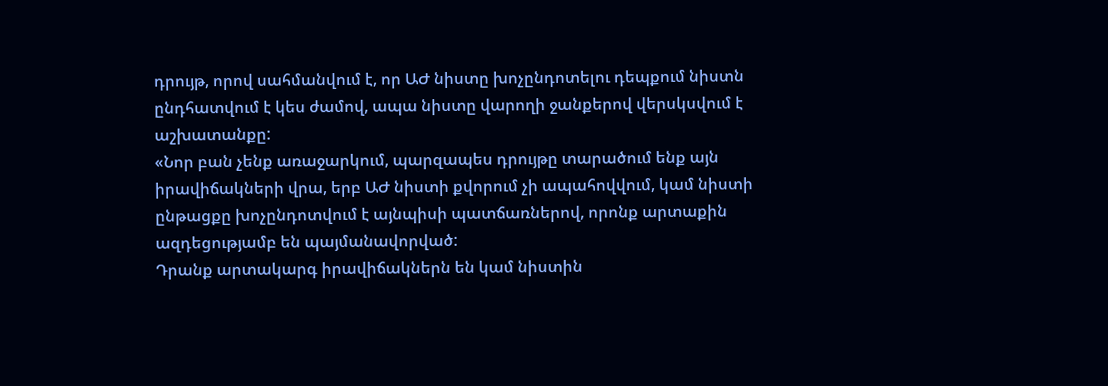դրույթ, որով սահմանվում է, որ ԱԺ նիստը խոչընդոտելու դեպքում նիստն ընդհատվում է կես ժամով, ապա նիստը վարողի ջանքերով վերսկսվում է աշխատանքը:
«Նոր բան չենք առաջարկում, պարզապես դրույթը տարածում ենք այն իրավիճակների վրա, երբ ԱԺ նիստի քվորում չի ապահովվում, կամ նիստի ընթացքը խոչընդոտվում է այնպիսի պատճառներով, որոնք արտաքին ազդեցությամբ են պայմանավորված:
Դրանք արտակարգ իրավիճակներն են կամ նիստին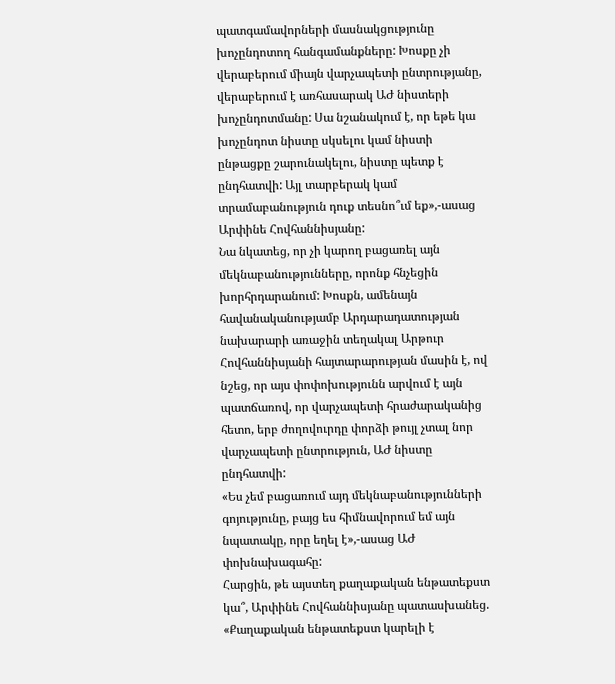պատգամավորների մասնակցությունը խոչընդոտող հանգամանքները: Խոսքը չի վերաբերում միայն վարչապետի ընտրությանը, վերաբերում է առհասարակ ԱԺ նիստերի խոչընդոտմանը: Սա նշանակում է, որ եթե կա խոչընդոտ նիստը սկսելու կամ նիստի ընթացքը շարունակելու, նիստը պետք է ընդհատվի: Այլ տարբերակ կամ տրամաբանություն դուք տեսնո՞ւմ եք»,-ասաց Արփինե Հովհաննիսյանը:
Նա նկատեց, որ չի կարող բացառել այն մեկնաբանությունները, որոնք հնչեցին խորհրդարանում: Խոսքն, ամենայն հավանականությամբ Արդարադատության նախարարի առաջին տեղակալ Արթուր Հովհաննիսյանի հայտարարության մասին է, ով նշեց, որ այս փոփոխությունն արվում է այն պատճառով, որ վարչապետի հրաժարականից հետո, երբ ժողովուրդը փորձի թույլ չտալ նոր վարչապետի ընտրություն, ԱԺ նիստը ընդհատվի:
«Ես չեմ բացառում այդ մեկնաբանությունների գոյությունը, բայց ես հիմնավորում եմ այն նպատակը, որը եղել է»,-ասաց ԱԺ փոխնախագահը:
Հարցին, թե այստեղ քաղաքական ենթատեքստ կա՞, Արփինե Հովհաննիսյանը պատասխանեց. «Քաղաքական ենթատեքստ կարելի է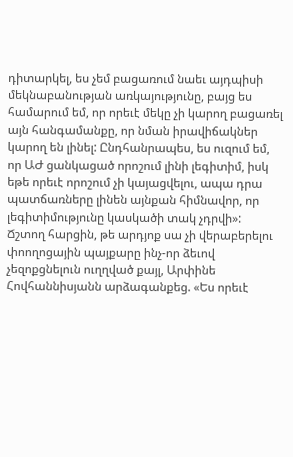դիտարկել, ես չեմ բացառում նաեւ այդպիսի մեկնաբանության առկայությունը, բայց ես համարում եմ, որ որեւէ մեկը չի կարող բացառել այն հանգամանքը, որ նման իրավիճակներ կարող են լինել: Ընդհանրապես, ես ուզում եմ, որ ԱԺ ցանկացած որոշում լինի լեգիտիմ, իսկ եթե որեւէ որոշում չի կայացվելու, ապա դրա պատճառները լինեն այնքան հիմնավոր, որ լեգիտիմությունը կասկածի տակ չդրվի»:
Ճշտող հարցին, թե արդյոք սա չի վերաբերելու փոողոցային պայքարը ինչ-որ ձեւով չեզոքցնելուն ուղղված քայլ, Արփինե Հովհաննիսյանն արձագանքեց. «Ես որեւէ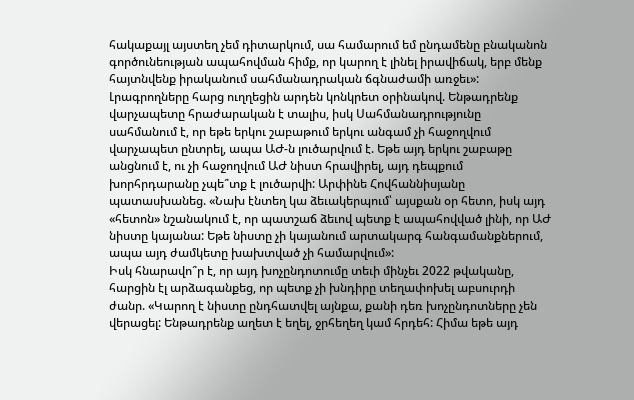հակաքայլ այստեղ չեմ դիտարկում, սա համարում եմ ընդամենը բնականոն գործունեության ապահովման հիմք, որ կարող է լինել իրավիճակ, երբ մենք հայտնվենք իրականում սահմանադրական ճգնաժամի առջեւ»:
Լրագրողները հարց ուղղեցին արդեն կոնկրետ օրինակով. Ենթադրենք վարչապետը հրաժարական է տալիս, իսկ Սահմանադրությունը սահմանում է, որ եթե երկու շաբաթում երկու անգամ չի հաջողվում վարչապետ ընտրել, ապա ԱԺ-ն լուծարվում է. Եթե այդ երկու շաբաթը անցնում է, ու չի հաջողվում ԱԺ նիստ հրավիրել, այդ դեպքում խորհրդարանը չպե՞տք է լուծարվի: Արփինե Հովհաննիսյանը պատասխանեց. «Նախ էնտեղ կա ձեւակերպում՝ այսքան օր հետո, իսկ այդ «հետոն» նշանակում է, որ պատշաճ ձեւով պետք է ապահովված լինի, որ ԱԺ նիստը կայանա: Եթե նիստը չի կայանում արտակարգ հանգամանքներում, ապա այդ ժամկետը խախտված չի համարվում»:
Իսկ հնարավո՞ր է, որ այդ խոչընդոտումը տեւի մինչեւ 2022 թվականը, հարցին էլ արձագանքեց, որ պետք չի խնդիրը տեղափոխել աբսուրդի ժանր. «Կարող է նիստը ընդհատվել այնքա, քանի դեռ խոչընդոտները չեն վերացել: Ենթադրենք աղետ է եղել, ջրհեղեղ կամ հրդեհ: Հիմա եթե այդ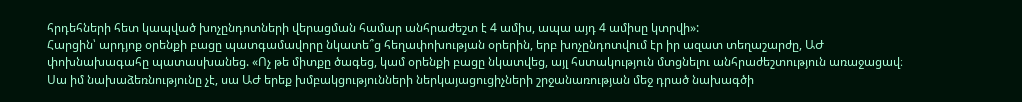հրդեհների հետ կապված խոչընդոտների վերացման համար անհրաժեշտ է 4 ամիս, ապա այդ 4 ամիսը կտրվի»:
Հարցին՝ արդյոք օրենքի բացը պատգամավորը նկատե՞ց հեղափոխության օրերին, երբ խոչընդոտվում էր իր ազատ տեղաշարժը, ԱԺ փոխնախագահը պատասխանեց. «Ոչ թե միտքը ծագեց, կամ օրենքի բացը նկատվեց, այլ հստակություն մտցնելու անհրաժեշտություն առաջացավ։ Սա իմ նախաձեռնությունը չէ, սա ԱԺ երեք խմբակցությունների ներկայացուցիչների շրջանառության մեջ դրած նախագծի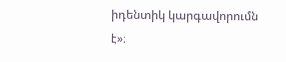իդենտիկ կարգավորումն է»։